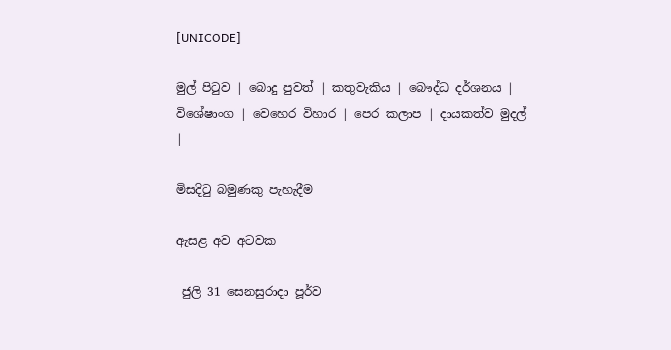[UNICODE]

මුල් පිටුව | බොදු පුවත් | කතුවැකිය | බෞද්ධ දර්ශනය | විශේෂාංග | වෙහෙර විහාර | පෙර කලාප | දායකත්ව මුදල් |

මිසදිටු බමුණකු පැහැදීම

ඇසළ අව අටවක

 ජුලි 31 සෙනසුරාදා පූර්ව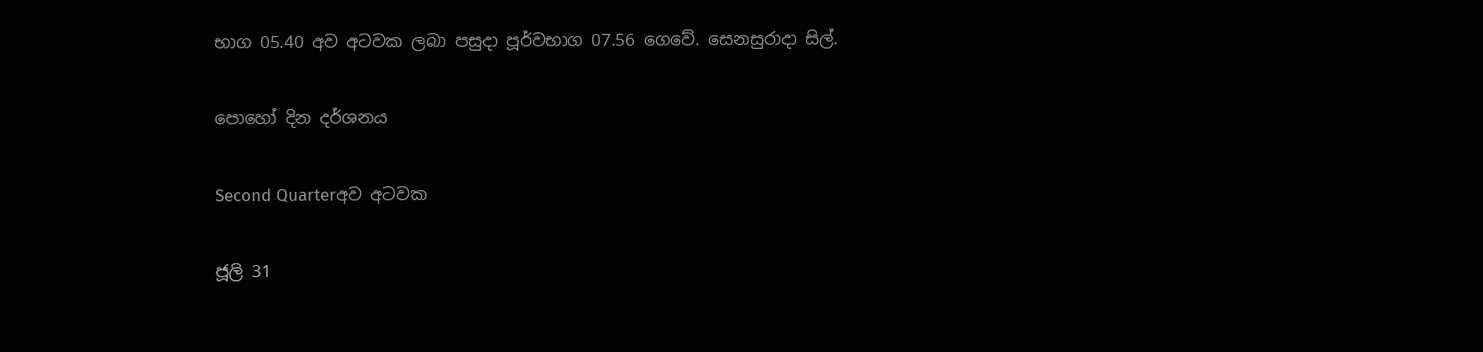භාග 05.40 අව අටවක ලබා පසුදා පූර්වභාග 07.56 ගෙවේ. සෙනසුරාදා සිල්.

පොහෝ දින දර්ශනය

Second Quarterඅව අටවක

ජූලි 31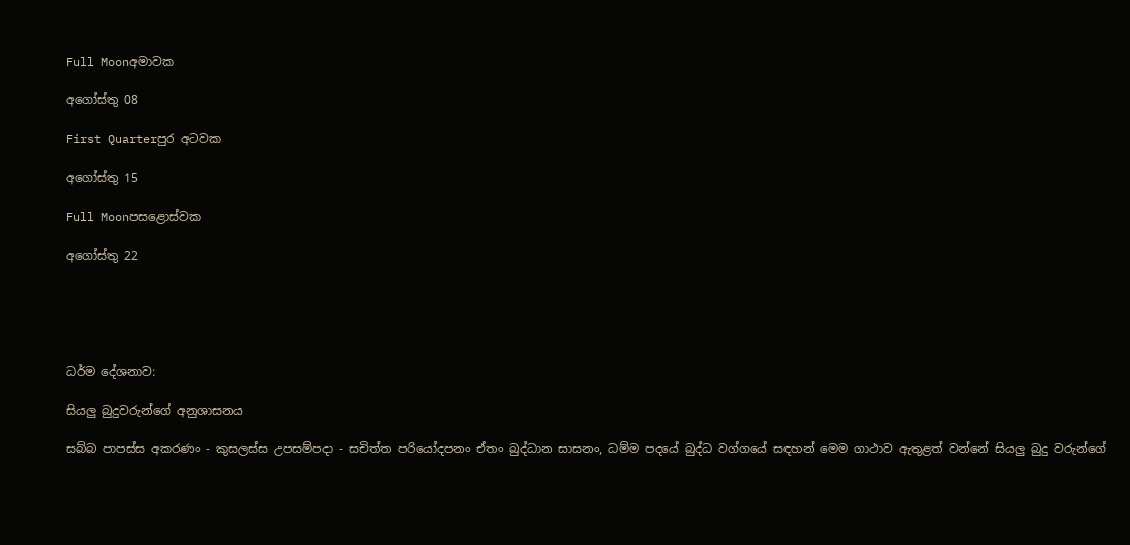Full Moonඅමාවක

අගෝස්තු 08

First Quarterපුර අටවක

අගෝස්තු 15

Full Moonපසළොස්වක

අගෝස්තු 22





ධර්ම දේශනාව:

සියලු බුදුවරුන්ගේ අනුශාසනය

සබ්බ පාපස්ස අකරණං - කුසලස්ස උපසම්පදා - සචිත්ත පරියෝදපනං ඒතං බුද්ධාන සාසනං, ධම්ම පදයේ බුද්ධ වග්ගයේ සඳහන් මෙම ගාථාව ඇතුළත් වන්නේ සියලු බුදු වරුන්ගේ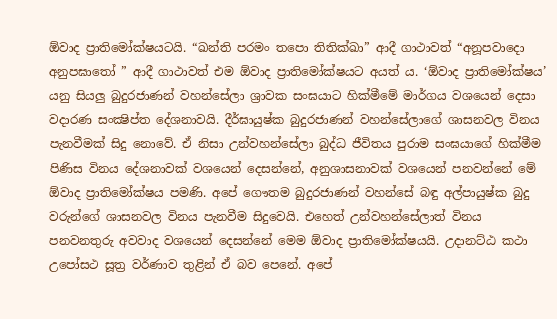ඕවාද ප්‍රාතිමෝක්ෂයටයි. “ඛන්ති පරමං තපො තිතික්ඛා” ආදී ගාථාවත් “අනූපවාදො අනුපඝාතෝ ” ආදී ගාථාවත් එම ඕවාද ප්‍රාතිමෝක්ෂයට අයත් ය. ‘ඕවාද ප්‍රාතිමෝක්ෂය’ යනු සියලු බුදුරජාණන් වහන්සේලා ශ්‍රාවක සංඝයාට හික්මීමේ මාර්ගය වශයෙන් දෙසා වදාරණ සංක්‍ෂිප්ත දේශනාවයි. දීර්ඝායුෂ්ක බුදුරජාණන් වහන්සේලාගේ ශාසනවල විනය පැනවීමක් සිදු නොවේ. ඒ නිසා උන්වහන්සේලා බුද්ධ ජීවිතය පුරාම සංඝයාගේ හික්මීම පිණිස විනය දේශනාවක් වශයෙන් දෙසන්නේ, අනුශාසනාවක් වශයෙන් පනවන්නේ මේ ඕවාද ප්‍රාතිමෝක්ෂය පමණි. අපේ ගෞතම බුදුරජාණන් වහන්සේ බඳු අල්පායුෂ්ක බුදු වරුන්ගේ ශාසනවල විනය පැනවීම සිදුවෙයි. එහෙත් උන්වහන්සේලාත් විනය පනවනතුරු අවවාද වශයෙන් දෙසන්නේ මෙම ඕවාද ප්‍රාතිමෝක්ෂයයි. උදානට්ඨ කථා උපෝසථ සූත්‍ර වර්ණාව තුළින් ඒ බව පෙනේ. අපේ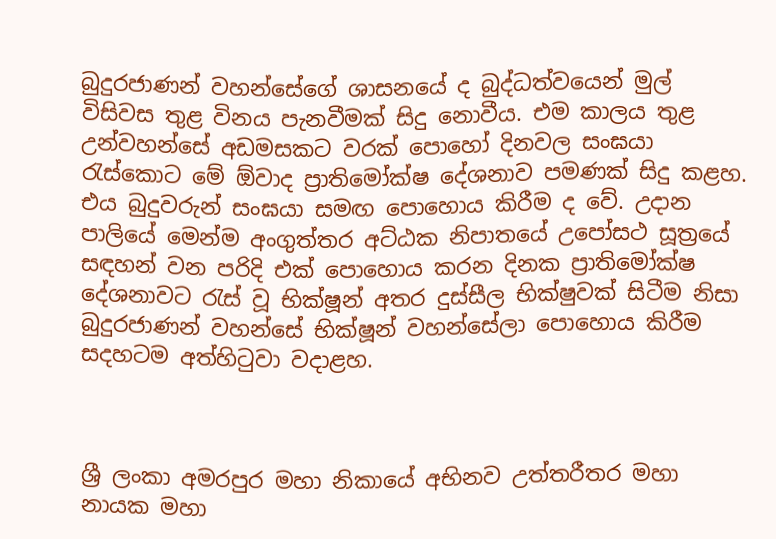බුදුරජාණන් වහන්සේගේ ශාසනයේ ද බුද්ධත්වයෙන් මුල් විසිවස තුළ විනය පැනවීමක් සිදු නොවීය. එම කාලය තුළ උන්වහන්සේ අඩමසකට වරක් පොහෝ දිනවල සංඝයා රැස්කොට මේ ඕවාද ප්‍රාතිමෝක්ෂ දේශනාව පමණක් සිදු කළහ. එය බුදුවරුන් සංඝයා සමඟ පොහොය කිරීම ද වේ. උදාන පාලියේ මෙන්ම අංගුත්තර අට්ඨක නිපාතයේ උපෝසථ සූත්‍රයේ සඳහන් වන පරිදි එක් පොහොය කරන දිනක ප්‍රාතිමෝක්ෂ දේශනාවට රැස් වූ භික්ෂූන් අතර දුස්සීල භික්ෂුවක් සිටීම නිසා බුදුරජාණන් වහන්සේ භික්ෂූන් වහන්සේලා පොහොය කිරීම සදහටම අත්හිටුවා වදාළහ.



ශ්‍රී ලංකා අමරපුර මහා නිකායේ අභිනව උත්තරීතර මහා නායක මහා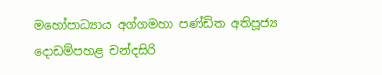මහෝපාධ්‍යාය අග්ගමහා පණ්ඩිත අතිපූජ්‍ය දොඩම්පහළ චන්දසිරි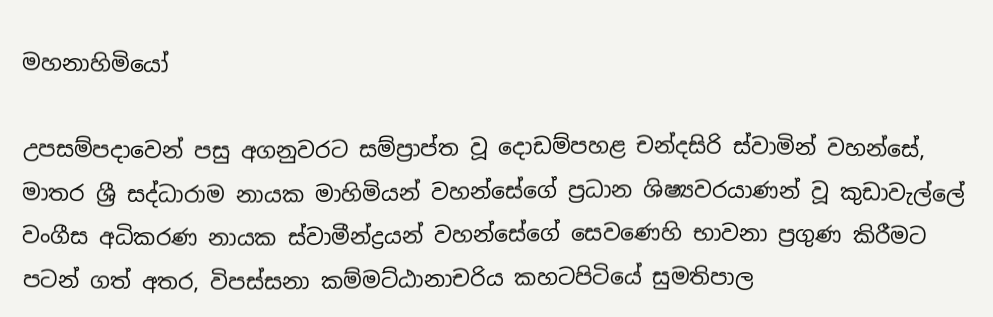මහනාහිමියෝ

උපසම්පදාවෙන් පසු අගනුවරට සම්ප්‍රාප්ත වූ දොඩම්පහළ චන්දසිරි ස්වාමින් වහන්සේ, මාතර ශ්‍රී සද්ධාරාම නායක මාහිමියන් වහන්සේගේ ප්‍රධාන ශිෂ්‍යවරයාණන් වූ කුඩාවැල්ලේ වංගීස අධිකරණ නායක ස්වාමීන්ද්‍රයන් වහන්සේගේ සෙවණෙහි භාවනා ප්‍රගුණ කිරීමට පටන් ගත් අතර, විපස්සනා කම්මට්ඨානාචරිය කහටපිටියේ සුමතිපාල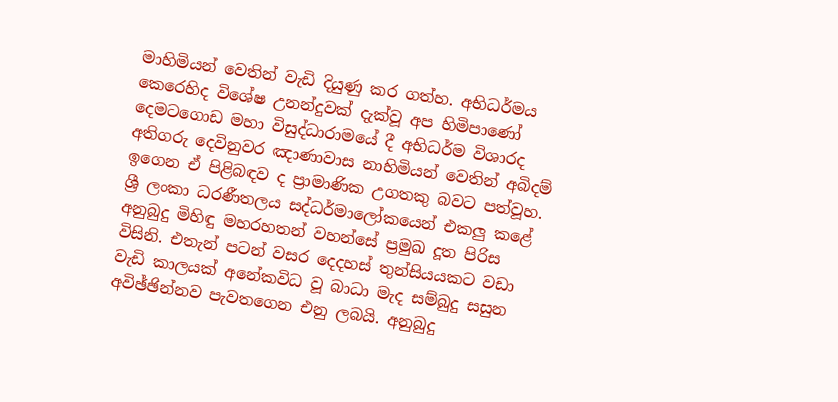මාහිමියන් වෙතින් වැඩි දියුණු කර ගත්හ. අභිධර්මය කෙරෙහිද විශේෂ උනන්දුවක් දැක්වූ අප හිමිපාණෝ දෙමටගොඩ මහා විසුද්ධාරාමයේ දී අභිධර්ම විශාරද අතිගරු දෙවිනුවර ඤාණාවාස නාහිමියන් වෙතින් අබිදම් ඉගෙන ඒ පිළිබඳව ද ප්‍රාමාණික උගතකු බවට පත්වූහ. ශ්‍රී ලංකා ධරණීතලය සද්ධර්මාලෝකයෙන් එකලු කළේ අනුබුදු මිහිඳු මහරහතන් වහන්සේ ප්‍රමුඛ දූත පිරිස විසිනි. එතැන් පටන් වසර දෙදහස් තුන්සියයකට වඩා වැඩි කාලයක් අනේකවිධ වූ බාධා මැද සම්බුදු සසුන අවිඡ්ඡින්නව පැවතගෙන එනු ලබයි. අනුබුදු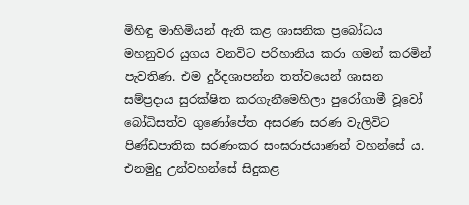මිහිඳු මාහිමියන් ඇති කළ ශාසනික ප්‍රබෝධය මහනුවර යුගය වනවිට පරිහානිය කරා ගමන් කරමින් පැවතිණ. එම දුර්දශාපන්න තත්වයෙන් ශාසන සම්ප්‍රදාය සුරක්ෂිත කරගැනීමෙහිලා පුරෝගාමී වූවෝ බෝධිසත්ව ගුණෝපේත අසරණ සරණ වැලිවිට පිණ්ඩපාතික සරණංකර සංඝරාජයාණන් වහන්සේ ය. එනමුදු උන්වහන්සේ සිදුකළ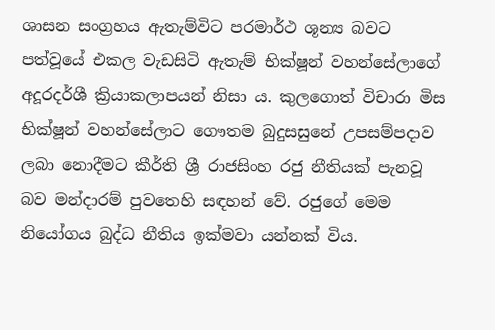ශාසන සංග්‍රහය ඇතැම්විට පරමාර්ථ ශූන්‍ය බවට පත්වූයේ එකල වැඩසිටි ඇතැම් භික්ෂූන් වහන්සේලාගේ අදූරදර්ශී ක්‍රියාකලාපයන් නිසා ය. කුලගොත් විචාරා මිස භික්ෂූන් වහන්සේලාට ගෞතම බුදුසසුනේ උපසම්පදාව ලබා නොදීමට කීර්ති ශ්‍රී රාජසිංහ රජු නීතියක් පැනවූ බව මන්දාරම් පුවතෙහි සඳහන් වේ. රජුගේ මෙම නියෝගය බුද්ධ නීතිය ඉක්මවා යන්නක් විය.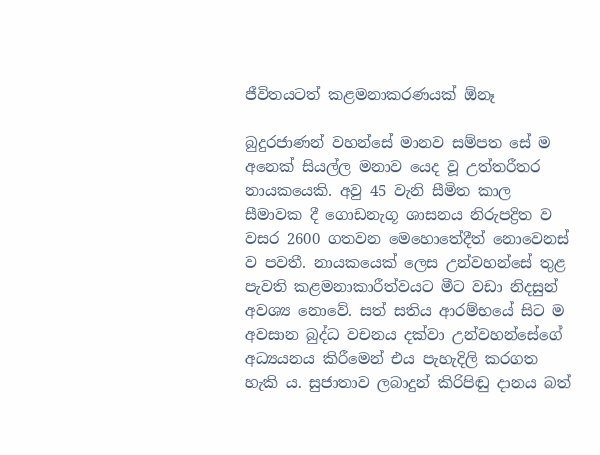ජීවිතයටත් කළමනාකරණයක් ඕනෑ

බුදුරජාණන් වහන්සේ මානව සම්පත සේ ම අනෙක් සියල්ල මනාව යෙද වූ උත්තරීතර නායකයෙකි. අවු 45 වැනි සීමිත කාල සීමාවක දී ගොඩනැගූ ශාසනය නිරුපද්‍රිත ව වසර 2600 ගතවන මෙහොතේදීත් නොවෙනස් ව පවතී. නායකයෙක් ලෙස උන්වහන්සේ තුළ පැවති කළමනාකාරීත්වයට මීට වඩා නිදසුන් අවශ්‍ය නොවේ. සත් සතිය ආරම්භයේ සිට ම අවසාන බුද්ධ වචනය දක්වා උන්වහන්සේගේ අධ්‍යයනය කිරීමෙන් එය පැහැදිලි කරගත හැකි ය. සුජාතාව ලබාදුන් කිරිපිඬු දානය බත්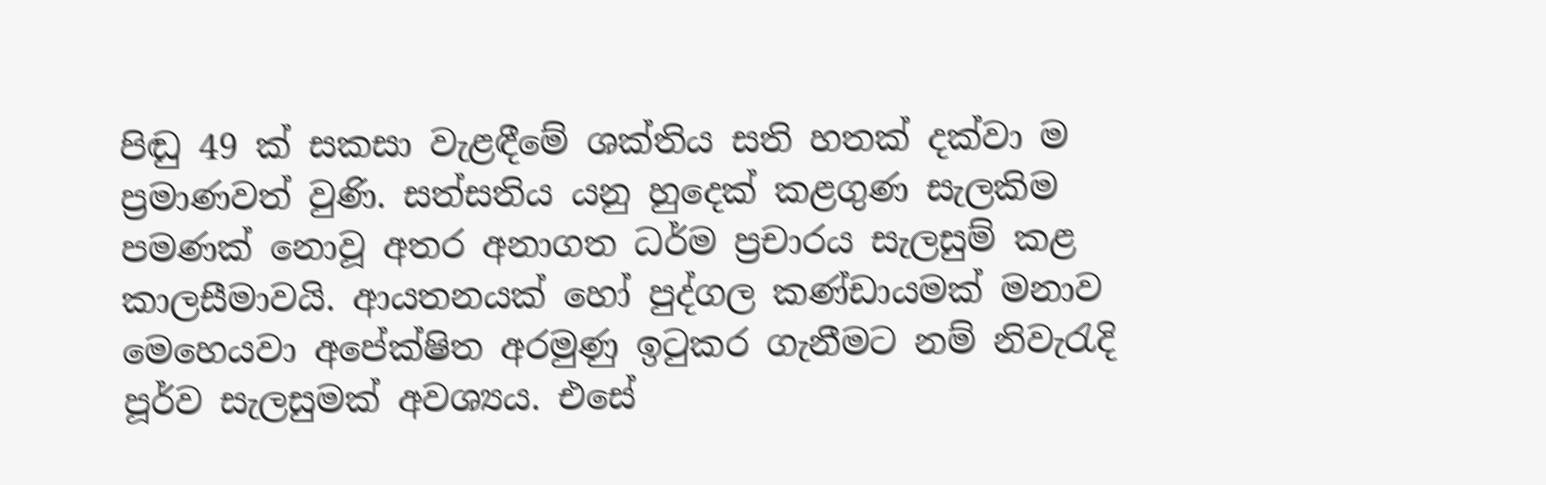පිඬු 49 ක් සකසා වැළඳීමේ ශක්තිය සති හතක් දක්වා ම ප්‍රමාණවත් වුණි. සත්සතිය යනු හුදෙක් කළගුණ සැලකිම පමණක් නොවූ අතර අනාගත ධර්ම ප්‍රචාරය සැලසුම් කළ කාලසීමාවයි. ආයතනයක් හෝ පුද්ගල කණ්ඩායමක් මනාව මෙහෙයවා අපේක්ෂිත අරමුණු ඉටුකර ගැනීමට නම් නිවැරැදි පූර්ව සැලසුමක් අවශ්‍යය. එසේ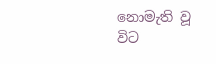නොමැති වූ විට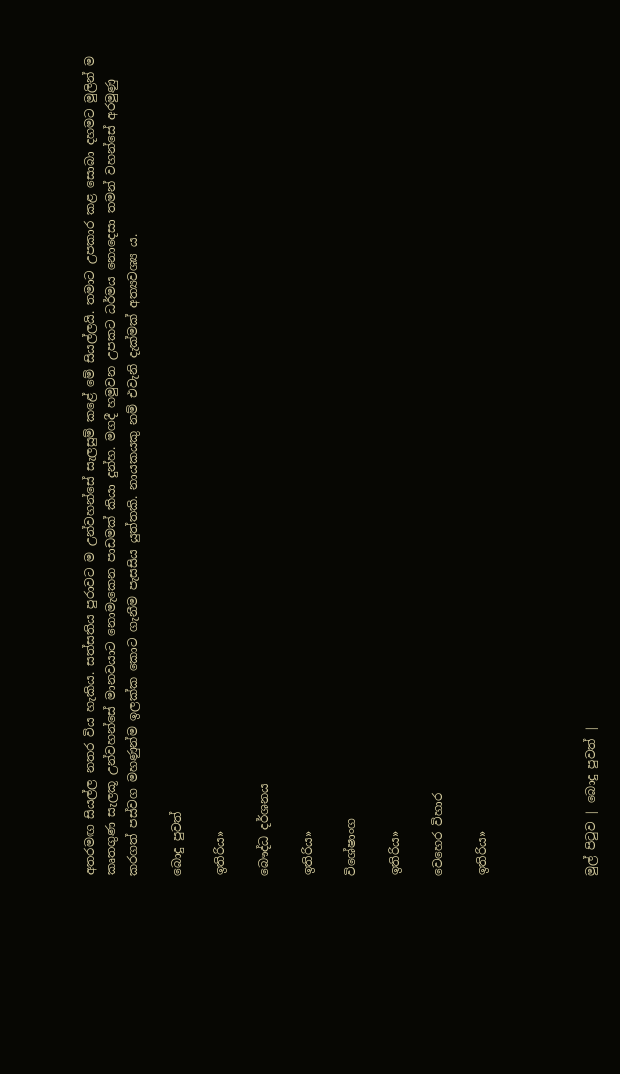අතරමඟ සියල්ල නතර විය හැකිය. සත්සතිය පුරාවට ම උන්වහන්සේ සැලසුම් කළේ මේ සියල්ලයි. තමාට උපකාර කළ සොබා දහමට මුලින් ම කෘතගුණ සැලකූ උන්වහන්සේ මානවයාට නොමැකෙන පාඩමක් කියා දුන්හ. මගදී හමුවන උපකට ධර්මය නොදෙසා තමන් වහන්සේ අරමුණු කරගත් පස්වග මහණුන්ම ඉලක්ක කොට ගැනීම පැසසිය යුත්තකි. නායකයකු නම් එවැනි දැක්මක් අත්‍යවශ්‍ය ය.

බොදු පුවත්

ඉතිරිය»

බෞද්ධ දර්ශනය

ඉතිරිය»

විශේෂාංග

ඉතිරිය»

වෙහෙර විහාර

ඉතිරිය»




මුල් පිටුව | බොදු පුවත් |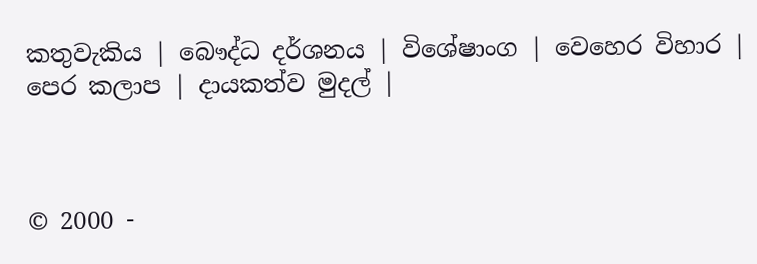කතුවැකිය | බෞද්ධ දර්ශනය | විශේෂාංග | වෙහෙර විහාර | පෙර කලාප | දායකත්ව මුදල් |



© 2000 -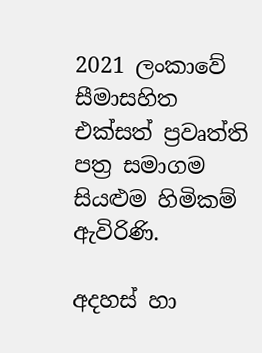2021 ලංකාවේ සීමාසහිත එක්සත් ප්‍රවෘත්ති පත්‍ර සමාගම
සියළුම හිමිකම් ඇවිරිණි.

අදහස් හා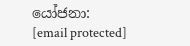යෝජනා: [email protected]